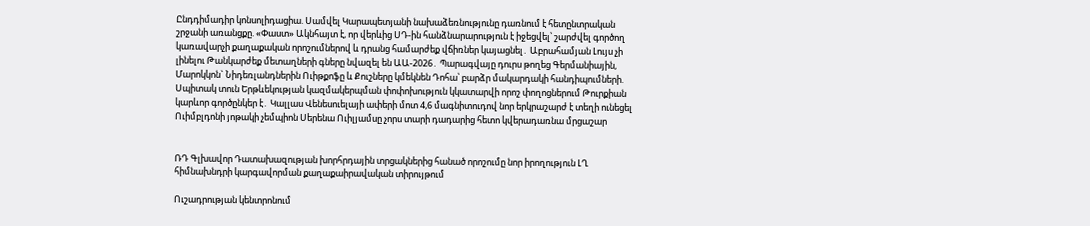Ընդդիմադիր կոնսոլիդացիա. Սամվել Կարապետյանի նախաձեռնությունը դառնում է հետընտրական շրջանի առանցքը. «Փաստ» Ակնհայտ է, որ վերևից ՍԴ-ին հանձնարարություն է իջեցվել՝ շարժվել գործող կառավարչի քաղաքական որոշումներով և դրանց համարժեք վճիռներ կայացնել․ Աբրահամյան Լույս չի լինելու Թանկարժեք մետաղների գները նվազել են ԱԱ-2026․ Պարագվայը դուրս թողեց Գերմանիային, Մարոկկոն` Նիդեռլանդներին Ուիթքոֆը և Քուշները կմեկնեն Դոհա՝ բարձր մակարդակի հանդիպումների. Սպիտակ տուն Երթևեկության կազմակերպման փոփոխություն կկատարվի որոշ փողոցներում Թուրքիան կարևոր գործընկեր է․ Կալլաս Վենեսուելայի ափերի մոտ 4,6 մագնիտուդով նոր երկրաշարժ է տեղի ունեցել Ուիմբլդոնի յոթակի չեմպիոն Սերենա Ուիլյամսը չորս տարի դադարից հետո կվերադառնա մրցաշար


ՌԴ Գլխավոր Դատախազության խորհրդային տրցակներից հանած որոշումը նոր իրողություն ԼՂ հիմնախնդրի կարգավորման քաղաքաիրավական տիրույթում

Ուշադրության կենտրոնում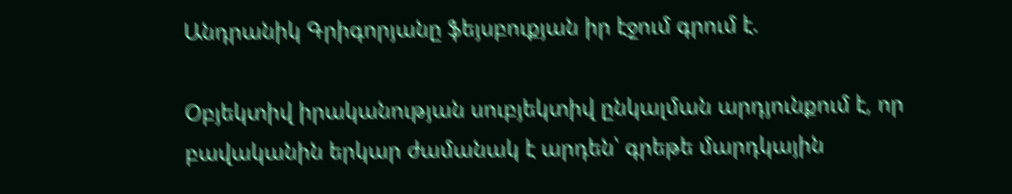Անդրանիկ Գրիգորյանը ֆեյսբուքյան իր էջում գրում է.

Օբյեկտիվ իրականության սուբյեկտիվ ընկալման արդյունքում է, որ բավականին երկար ժամանակ է արդեն՝ գրեթե մարդկային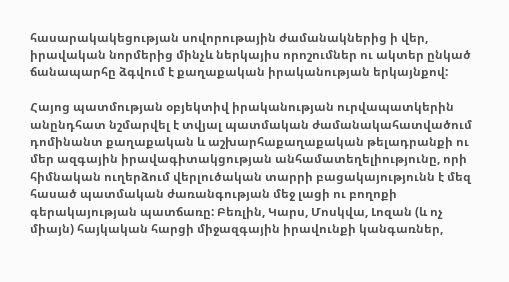հասարակակեցության սովորութային ժամանակներից ի վեր, իրավական նորմերից մինչև ներկայիս որոշումներ ու ակտեր ընկած ճանապարհը ձգվում է քաղաքական իրականության երկայնքով:

Հայոց պատմության օբյեկտիվ իրականության ուրվապատկերին անընդհատ նշմարվել է տվյալ պատմական ժամանակահատվածում դոմինանտ քաղաքական և աշխարհաքաղաքական թելադրանքի ու մեր ազգային իրավագիտակցության անհամատեղելիությունը, որի հիմնական ուղերձում վերլուծական տարրի բացակայությունն է մեզ հասած պատմական ժառանգության մեջ լացի ու բողոքի գերակայության պատճառը: Բեռլին, Կարս, Մոսկվա, Լոզան (և ոչ միայն) հայկական հարցի միջազգային իրավունքի կանգառներ,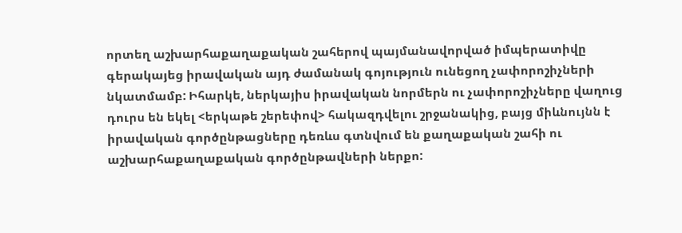որտեղ աշխարհաքաղաքական շահերով պայմանավորված իմպերատիվը գերակայեց իրավական այդ ժամանակ գոյություն ունեցող չափորոշիչների նկատմամբ: Իհարկե, ներկայիս իրավական նորմերն ու չափորոշիչները վաղուց դուրս են եկել <երկաթե շերեփով> հակազդվելու շրջանակից, բայց միևնույնն է իրավական գործընթացները դեռևս գտնվում են քաղաքական շահի ու աշխարհաքաղաքական գործընթավների ներքո: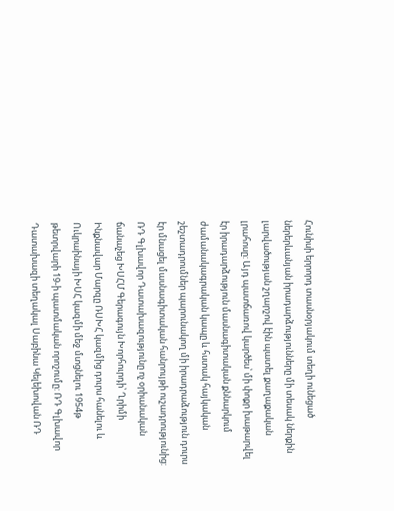Հունիսի երրորդ տասնօրյակում տեղի ունեցած ներերևանյան իրադարձությունները մի տեսակ ներքին լարվածության շղարշով էին պատել քաղաքական լրահոսը: Այդ պատճառով կարծես՝ մի փոքր խաթարվել էր իրադարձություն մասնագիտական քննարկում ժամանակագրական կապը և հստակ հայկական շեշտադրումներ պարունակող մի իրադրաձություն դուրս էր մնացել մասնագիտական հանրույթի ուշադրությունից:
ՌԴ Գլխավոր Դատախազությունը ոչ օրիանական ճանաչեց ԽՍՀՄ Գերագույն Խորհուրդի՝ Ղրիմի Ինքնավար Մարզը ՌՍԽՀ կազմից դուրս հանելու և Ուկրաինայի ԽՍՀ կազմի մեջ մտցնելու 1954թ թետրվարի 19-ի պատմական որոշումը: ՌԴ Գլխավոր Դատախազի տեղակալ Սաբինա Կելեխովան ՌԴ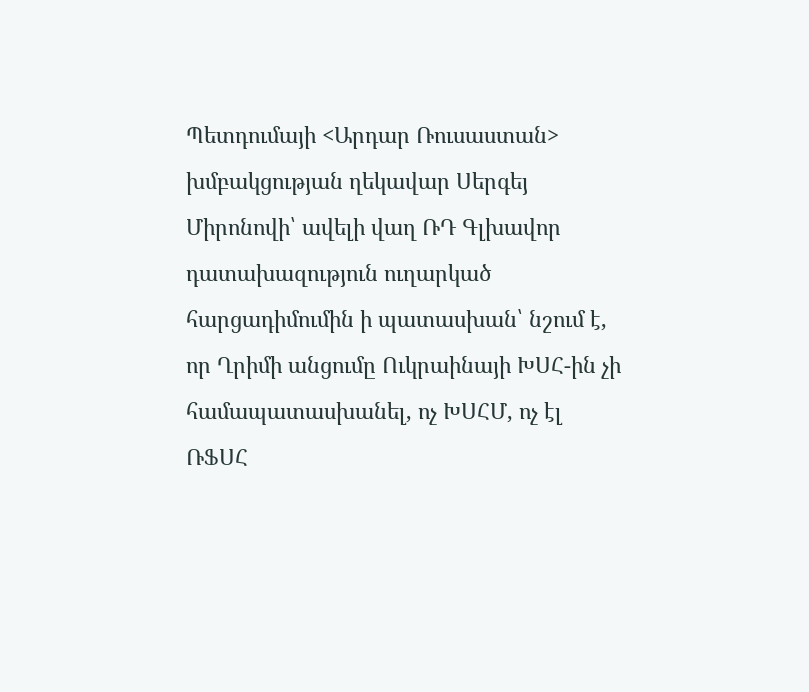Պետդումայի <Արդար Ռուսաստան> խմբակցության ղեկավար Սերգեյ Միրոնովի՝ ավելի վաղ ՌԴ Գլխավոր դատախազություն ուղարկած հարցադիմումին ի պատասխան՝ նշում է, որ Ղրիմի անցումը Ուկրաինայի ԽՍՀ-ին չի համապատասխանել, ոչ ԽՍՀՄ, ոչ էլ ՌՖՍՀ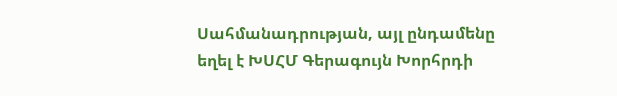Սահմանադրության, այլ ընդամենը եղել է ԽՍՀՄ Գերագույն Խորհրդի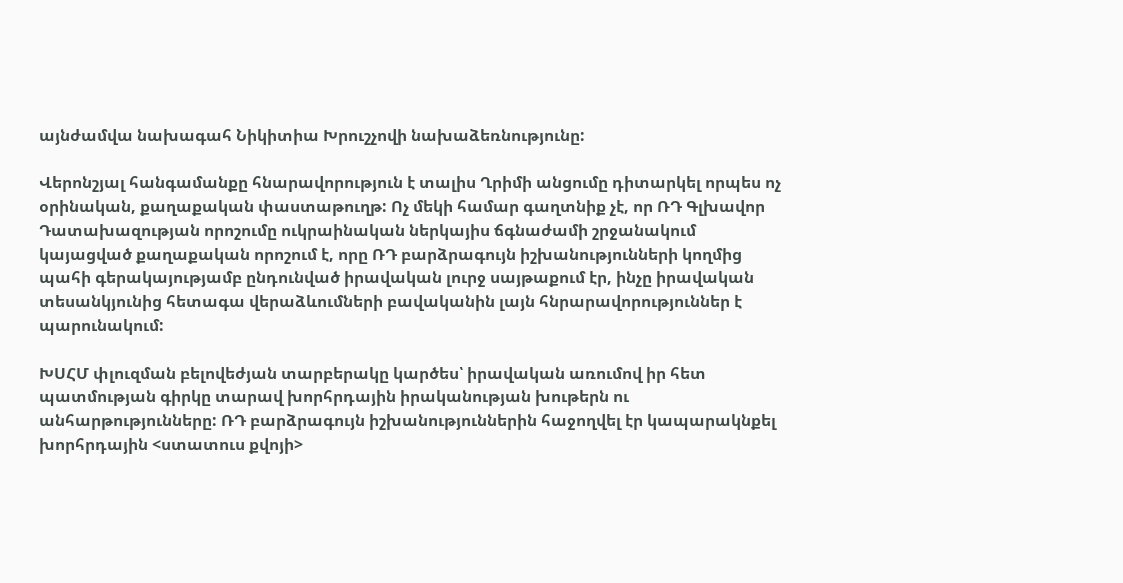այնժամվա նախագահ Նիկիտիա Խրուշչովի նախաձեռնությունը:

Վերոնշյալ հանգամանքը հնարավորություն է տալիս Ղրիմի անցումը դիտարկել որպես ոչ օրինական, քաղաքական փաստաթուղթ: Ոչ մեկի համար գաղտնիք չէ, որ ՌԴ Գլխավոր Դատախազության որոշումը ուկրաինական ներկայիս ճգնաժամի շրջանակում կայացված քաղաքական որոշում է, որը ՌԴ բարձրագույն իշխանությունների կողմից պահի գերակայությամբ ընդունված իրավական լուրջ սայթաքում էր, ինչը իրավական տեսանկյունից հետագա վերաձևումների բավականին լայն հնրարավորություններ է պարունակում:

ԽՍՀՄ փլուզման բելովեժյան տարբերակը կարծես՝ իրավական առումով իր հետ պատմության գիրկը տարավ խորհրդային իրականության խութերն ու անհարթությունները: ՌԴ բարձրագույն իշխանություններին հաջողվել էր կապարակնքել խորհրդային <ստատուս քվոյի>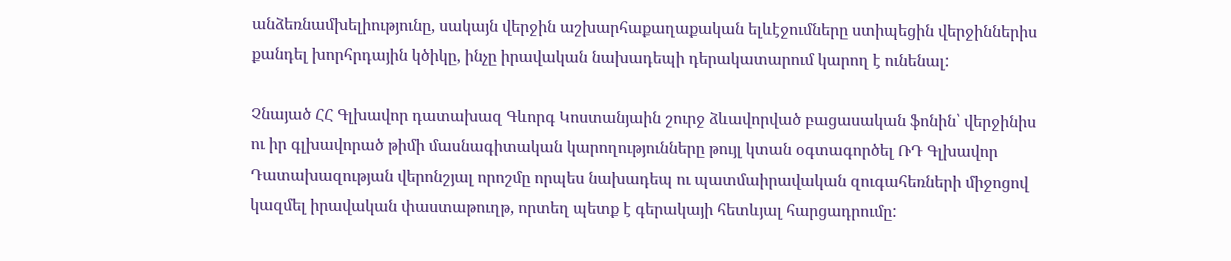անձեռնամխելիությունը, սակայն վերջին աշխարհաքաղաքական ելևէջումները ստիպեցին վերջիններիս քանդել խորհրդային կծիկը, ինչը իրավական նախադեպի դերակատարում կարող է ունենալ:

Չնայած ՀՀ Գլխավոր դատախազ Գևորգ Կոստանյաին շուրջ ձևավորված բացասական ֆոնին՝ վերջինիս ու իր գլխավորած թիմի մասնագիտական կարողությունները թույլ կտան օգտագործել ՌԴ Գլխավոր Դատախազության վերոնշյալ որոշմը որպես նախադեպ ու պատմաիրավական զուգահեռների միջոցով կազմել իրավական փաստաթուղթ, որտեղ պետք է գերակայի հետևյալ հարցադրումը: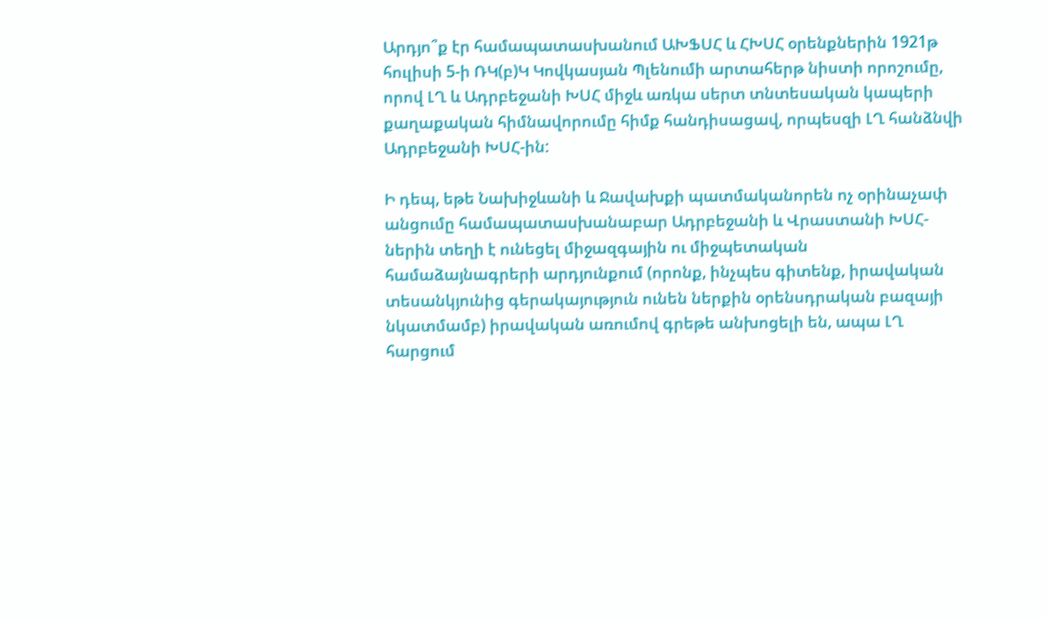Արդյո՞ք էր համապատասխանում ԱԽՖՍՀ և ՀԽՍՀ օրենքներին 1921թ հուլիսի 5-ի ՌԿ(բ)Կ Կովկասյան Պլենումի արտահերթ նիստի որոշումը, որով ԼՂ և Ադրբեջանի ԽՍՀ միջև առկա սերտ տնտեսական կապերի քաղաքական հիմնավորումը հիմք հանդիսացավ, որպեսզի ԼՂ հանձնվի Ադրբեջանի ԽՍՀ-ին:

Ի դեպ, եթե Նախիջևանի և Ջավախքի պատմականորեն ոչ օրինաչափ անցումը համապատասխանաբար Ադրբեջանի և Վրաստանի ԽՍՀ-ներին տեղի է ունեցել միջազգային ու միջպետական համաձայնագրերի արդյունքում (որոնք, ինչպես գիտենք, իրավական տեսանկյունից գերակայություն ունեն ներքին օրենսդրական բազայի նկատմամբ) իրավական առումով գրեթե անխոցելի են, ապա ԼՂ հարցում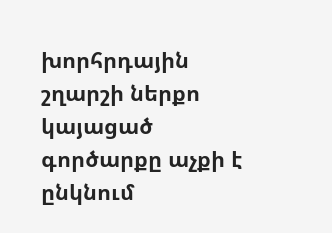խորհրդային շղարշի ներքո կայացած գործարքը աչքի է ընկնում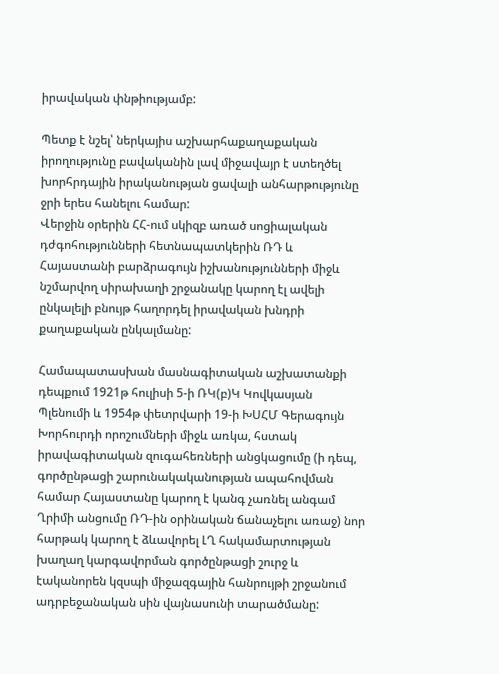իրավական փնթիությամբ:

Պետք է նշել՝ ներկայիս աշխարհաքաղաքական իրողությունը բավականին լավ միջավայր է ստեղծել խորհրդային իրականության ցավալի անհարթությունը ջրի երես հանելու համար:
Վերջին օրերին ՀՀ-ում սկիզբ առած սոցիալական դժգոհությունների հետնապատկերին ՌԴ և Հայաստանի բարձրագույն իշխանությունների միջև նշմարվող սիրախաղի շրջանակը կարող էլ ավելի ընկալելի բնույթ հաղորդել իրավական խնդրի քաղաքական ընկալմանը:

Համապատասխան մասնագիտական աշխատանքի դեպքում 1921թ հուլիսի 5-ի ՌԿ(բ)Կ Կովկասյան Պլենումի և 1954թ փետրվարի 19-ի ԽՍՀՄ Գերագույն Խորհուրդի որոշումների միջև առկա, հստակ իրավագիտական զուգահեռների անցկացումը (ի դեպ, գործընթացի շարունակականության ապահովման համար Հայաստանը կարող է կանգ չառնել անգամ Ղրիմի անցումը ՌԴ-ին օրինական ճանաչելու առաջ) նոր հարթակ կարող է ձևավորել ԼՂ հակամարտության խաղաղ կարգավորման գործընթացի շուրջ և էականորեն կզսպի միջազգային հանրույթի շրջանում ադրբեջանական սին վայնասունի տարածմանը: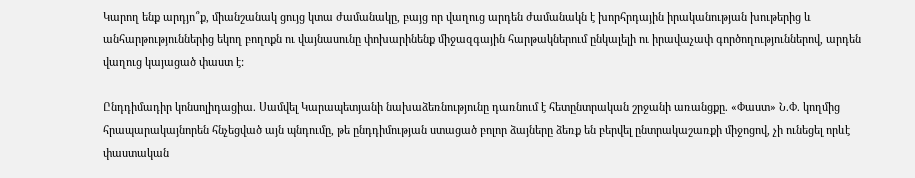Կարող ենք արդյո՞ք, միանշանակ ցույց կտա ժամանակը, բայց որ վաղուց արդեն ժամանակն է խորհրդային իրականության խութերից և անհարթություններից եկող բողոքն ու վայնասունը փոխարինենք միջազգային հարթակներում ընկալելի ու իրավաչափ գործողություններով, արդեն վաղուց կայացած փաստ է:

Ընդդիմադիր կոնսոլիդացիա. Սամվել Կարապետյանի նախաձեռնությունը դառնում է հետընտրական շրջանի առանցքը. «Փաստ» Ն.Փ. կողմից հրապարակայնորեն հնչեցված այն պնդումը, թե ընդդիմության ստացած բոլոր ձայները ձեռք են բերվել ընտրակաշառքի միջոցով, չի ունեցել որևէ փաստական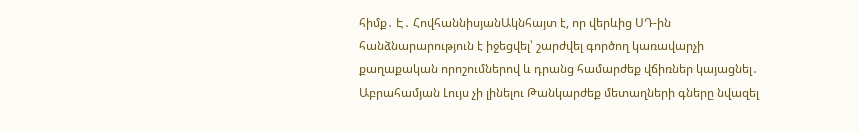հիմք․ Է․ ՀովհաննիսյանԱկնհայտ է, որ վերևից ՍԴ-ին հանձնարարություն է իջեցվել՝ շարժվել գործող կառավարչի քաղաքական որոշումներով և դրանց համարժեք վճիռներ կայացնել․ Աբրահամյան Լույս չի լինելու Թանկարժեք մետաղների գները նվազել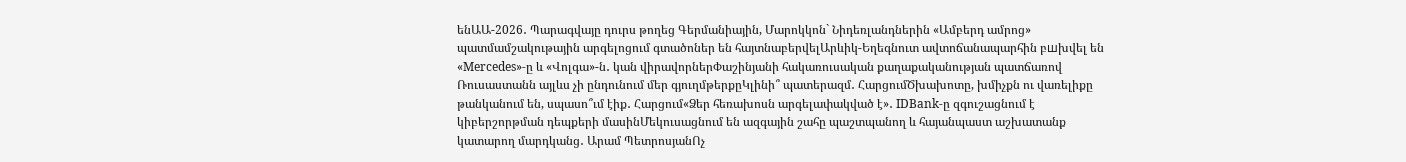ենԱԱ-2026․ Պարագվայը դուրս թողեց Գերմանիային, Մարոկկոն` Նիդեռլանդներին «Ամբերդ ամրոց» պատմամշակութային արգելոցում գտածոներ են հայտնաբերվելԱրևիկ-Եղեգնուտ ավտոճանապարհին բшխվել են «Mercedes»-ը և «Վոլգա»-ն․ կան վիրավորներՓաշինյանի հակառուսական քաղաքականության պատճառով Ռուսաստանն այլևս չի ընդունում մեր գյուղմթերքըԿլինի՞ պատերազմ․ ՀարցումԾխախոտը, խմիչքն ու վառելիքը թանկանում են, սպասո՞ւմ էիք․ Հարցում«Ձեր հեռախոսն արգելափակված է»․ IDBank-ը զգուշացնում է կիբերշորթման դեպքերի մասինՄեկուսացնում են ազգային շահը պաշտպանող և հայանպաստ աշխատանք կատարող մարդկանց․ Արամ ՊետրոսյանՈչ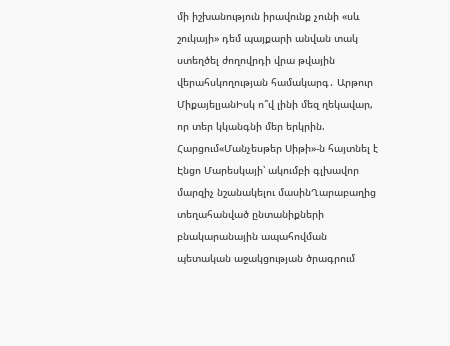մի իշխանություն իրավունք չունի «սև շուկայի» դեմ պայքարի անվան տակ ստեղծել ժողովրդի վրա թվային վերահսկողության համակարգ․ Արթուր ՄիքայելյանԻսկ ո՞վ լինի մեզ ղեկավար, որ տեր կկանգնի մեր երկրին. Հարցում«Մանչեսթեր Սիթի»-ն հայտնել է Էնցո Մարեսկայի՝ ակումբի գլխավոր մարզիչ նշանակելու մասինՂարաբաղից տեղահանված ընտանիքների բնակարանային ապահովման պետական աջակցության ծրագրում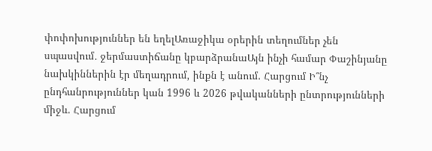փոփոխություններ են եղելԱռաջիկա օրերին տեղումներ չեն սպասվում․ ջերմաստիճանը կբարձրանաԱյն ինչի համար Փաշինյանը նախկիններին էր մեղադրում, ինքն է անում. Հարցում Ի՞նչ ընդհանրություններ կան 1996 և 2026 թվականների ընտրությունների միջև. Հարցում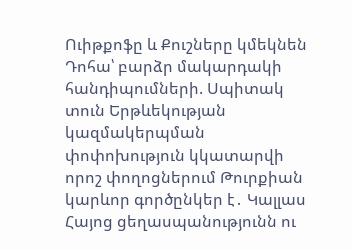Ուիթքոֆը և Քուշները կմեկնեն Դոհա՝ բարձր մակարդակի հանդիպումների. Սպիտակ տուն Երթևեկության կազմակերպման փոփոխություն կկատարվի որոշ փողոցներում Թուրքիան կարևոր գործընկեր է․ Կալլաս Հայոց ցեղասպանությունն ու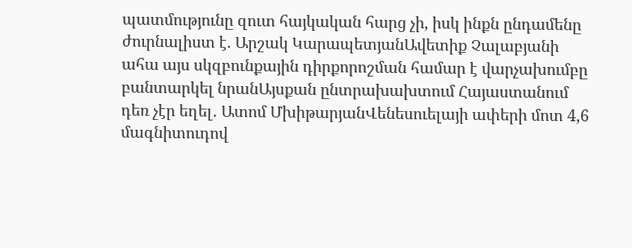պատմությունը զուտ հայկական հարց չի, իսկ ինքն ընդամենը ժուրնալիստ է. Արշակ ԿարապետյանԱվետիք Չալաբյանի ահա այս սկզբունքային դիրքորոշման համար է վարչախումբը բանտարկել նրանԱյսքան ընտրախախտում Հայաստանում դեռ չէր եղել․ Ատոմ ՄխիթարյանՎենեսուելայի ափերի մոտ 4,6 մագնիտուդով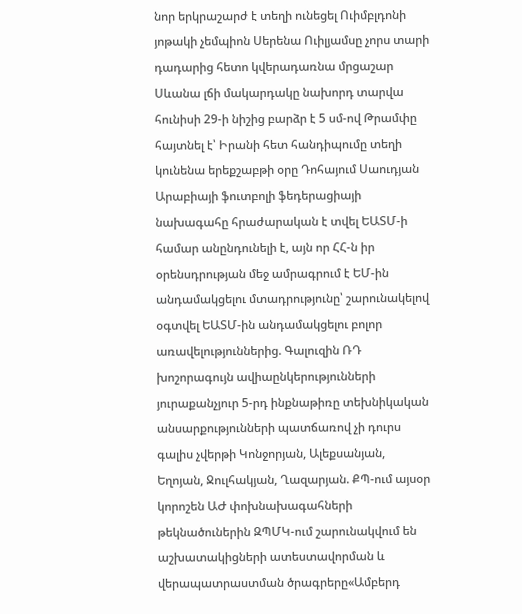նոր երկրաշարժ է տեղի ունեցել Ուիմբլդոնի յոթակի չեմպիոն Սերենա Ուիլյամսը չորս տարի դադարից հետո կվերադառնա մրցաշար Սևանա լճի մակարդակը նախորդ տարվա հունիսի 29-ի նիշից բարձր է 5 սմ-ով Թրամփը հայտնել է՝ Իրանի հետ հանդիպումը տեղի կունենա երեքշաբթի օրը Դոհայում Սաուդյան Արաբիայի ֆուտբոլի ֆեդերացիայի նախագահը հրաժարական է տվել ԵԱՏՄ-ի համար անընդունելի է, այն որ ՀՀ-ն իր օրենսդրության մեջ ամրագրում է ԵՄ-ին անդամակցելու մտադրությունը՝ շարունակելով օգտվել ԵԱՏՄ-ին անդամակցելու բոլոր առավելություններից. Գալուզին ՌԴ խոշորագույն ավիաընկերությունների յուրաքանչյուր 5-րդ ինքնաթիռը տեխնիկական անսարքությունների պատճառով չի դուրս գալիս չվերթի Կոնջորյան, Ալեքսանյան, Եղոյան, Ջուլհակյան, Ղազարյան. ՔՊ-ում այսօր կորոշեն ԱԺ փոխնախագահների թեկնածուներին ԶՊՄԿ-ում շարունակվում են աշխատակիցների ատեստավորման և վերապատրաստման ծրագրերը«Ամբերդ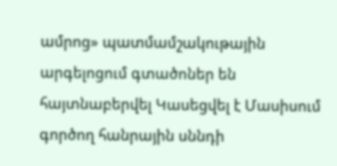ամրոց» պատմամշակութային արգելոցում գտածոներ են հայտնաբերվել Կասեցվել է Մասիսում գործող հանրային սննդի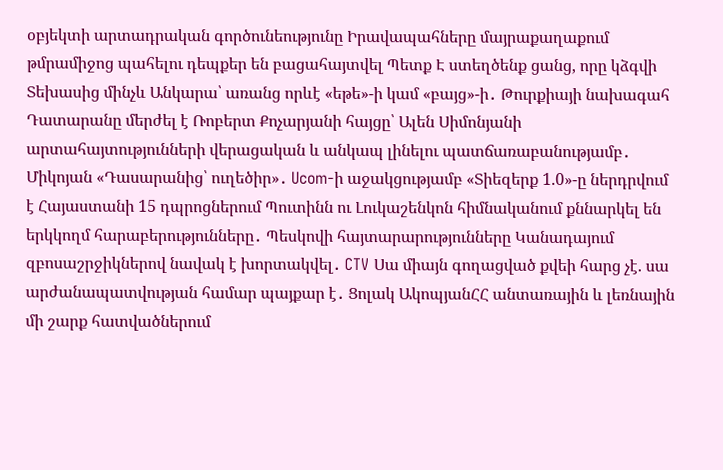օբյեկտի արտադրական գործունեությունը Իրավապահները մայրաքաղաքում թմրամիջոց պահելու դեպքեր են բացահայտվել Պետք Է ստեղծենք ցանց, որը կձգվի Տեխասից մինչև Անկարա՝ առանց որևէ «եթե»-ի կամ «բայց»-ի․ Թուրքիայի նախագահ Դատարանը մերժել է Ռոբերտ Քոչարյանի հայցը՝ Ալեն Սիմոնյանի արտահայտությունների վերացական և անկապ լինելու պատճառաբանությամբ․ Միկոյան «Դասարանից՝ ուղեծիր»․ Ucom-ի աջակցությամբ «Տիեզերք 1.0»-ը ներդրվում է Հայաստանի 15 դպրոցներում Պուտինն ու Լուկաշենկոն հիմնականում քննարկել են երկկողմ հարաբերությունները․ Պեսկովի հայտարարությունները Կանադայում զբոսաշրջիկներով նավակ է խորտակվել․ CTV Սա միայն գողացված քվեի հարց չէ. սա արժանապատվության համար պայքար է․ Ցոլակ ԱկոպյանՀՀ անտառային և լեռնային մի շարք հատվածներում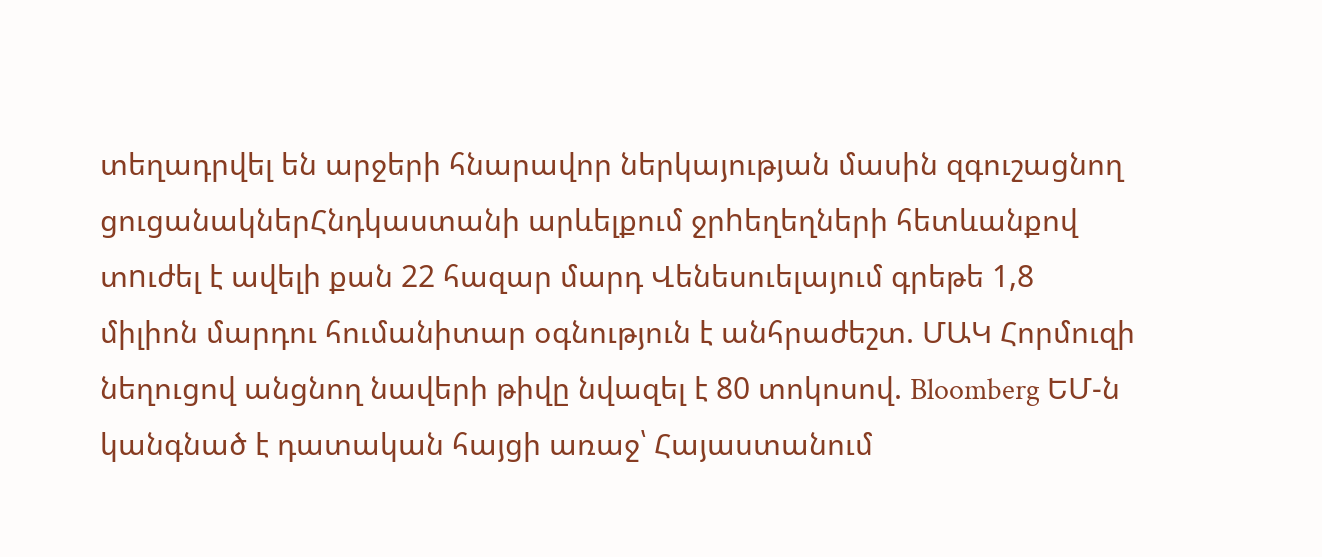տեղադրվել են արջերի հնարավոր ներկայության մասին զգուշացնող ցուցանակներՀնդկաստանի արևելքում ջրhեղեղների հետևանքով տnւժել է ավելի քան 22 հազար մարդ Վենեսուելայում գրեթե 1,8 միլիոն մարդու հումանիտար օգնություն է անհրաժեշտ. ՄԱԿ Հորմուզի նեղուցով անցնող նավերի թիվը նվազել է 80 տոկոսով. Bloomberg ԵՄ-ն կանգնած է դատական հայցի առաջ՝ Հայաստանում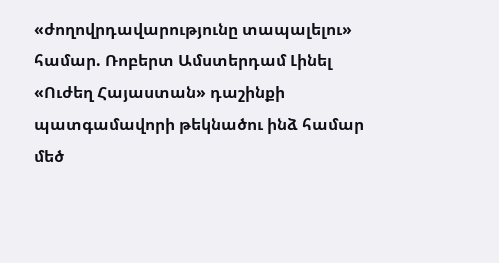«ժողովրդավարությունը տապալելու» համար. Ռոբերտ Ամստերդամ Լինել «Ուժեղ Հայաստան» դաշինքի պատգամավորի թեկնածու ինձ համար մեծ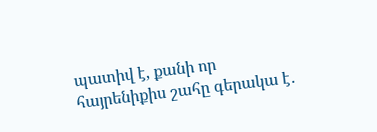պատիվ է, քանի որ հայրենիքիս շահը գերակա է․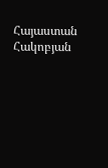Հայաստան Հակոբյան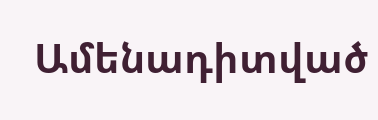Ամենադիտված